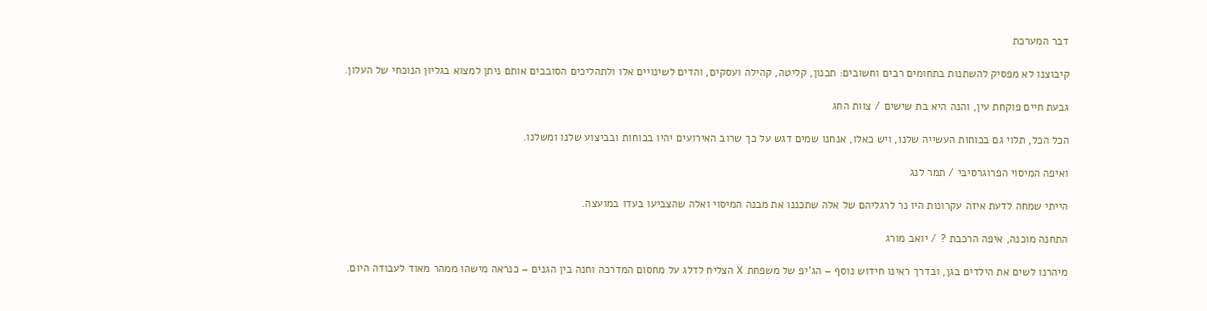דבר המערכת

קיבוצנו לא מפסיק להשתנות בתחומים רבים וחשובים: תכנון, קליטה, קהילה ועסקים, והדים לשינויים אלו ולתהליכים הסובבים אותם ניתן למצוא בגליון הנוכחי של העלון.

גבעת חיים פוקחת עין, והנה היא בת שישים / צוות החג

הכל הכל, תלוי גם בכוחות העשייה שלנו, ויש כאלו, אנחנו שמים דגש על כך שרוב האירועים יהיו בכוחות ובביצוע שלנו ומשלנו.

ואיפה המיסוי הפרוגרסיבי / תמר לנג

הייתי שמחה לדעת איזה עקרונות היו נר לרגליהם של אלה שתכננו את מבנה המיסוי ואלה שהצביעו בעדו במועצה.

התחנה מוכנה, איפה הרכבת ? / יואב מורג

מיהרנו לשים את הילדים בגן, ובדרך ראינו חידוש נוסף – הג'יפ של משפחת X הצליח לדלג על מחסום המדרכה וחנה בין הגנים – כנראה מישהו ממהר מאוד לעבודה היום.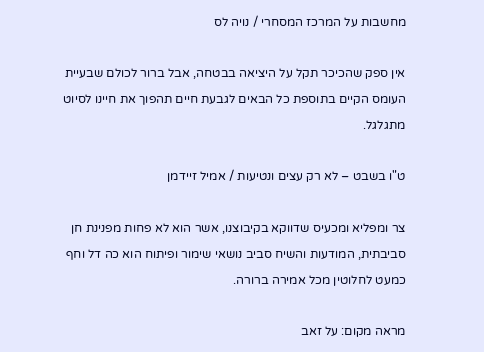מחשבות על המרכז המסחרי / נויה לס

אין ספק שהכיכר תקל על היציאה בבטחה, אבל ברור לכולם שבעיית העומס הקיים בתוספת כל הבאים לגבעת חיים תהפוך את חיינו לסיוט מתגלגל.

ט"ו בשבט – לא רק עצים ונטיעות / אמיל זיידמן

צר ומפליא ומכעיס שדווקא בקיבוצנו, אשר הוא לא פחות מפנינת חן סביבתית, המודעות והשיח סביב נושאי שימור ופיתוח הוא כה דל וחף כמעט לחלוטין מכל אמירה ברורה.

מראה מקום: על זאב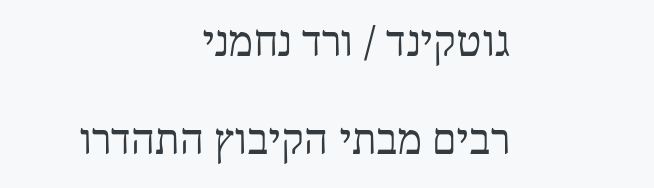גוטקינד / ורד נחמני

רבים מבתי הקיבוץ התהדרו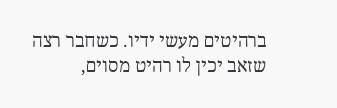ברהיטים מעשי ידיו. כשחבר רצה שזאב יכין לו רהיט מסוים,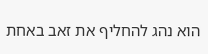הוא נהג להחליף את זאב באחת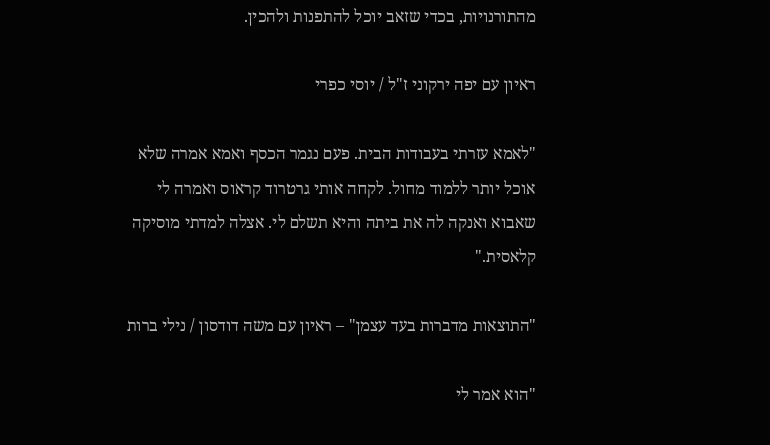מהתורנויות, בכדי שזאב יוכל להתפנות ולהכין.

ראיון עם יפה ירקוני ז"ל / יוסי כפרי

"לאמא עזרתי בעבודות הבית. פעם נגמר הכסף ואמא אמרה שלא אוכל יותר ללמוד מחול. לקחה אותי גרטרוד קראוס ואמרה לי שאבוא ואנקה לה את ביתה והיא תשלם לי. אצלה למדתי מוסיקה קלאסית."

"התוצאות מדברות בעד עצמן" – ראיון עם משה דודסון / נילי ברות

"הוא אמר לי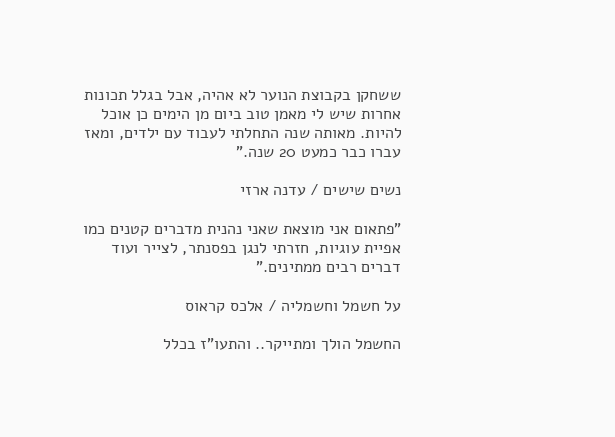ששחקן בקבוצת הנוער לא אהיה, אבל בגלל תכונות אחרות שיש לי מאמן טוב ביום מן הימים כן אוכל להיות. מאותה שנה התחלתי לעבוד עם ילדים, ומאז עברו כבר כמעט 20 שנה."

נשים שישים / עדנה ארזי

"פתאום אני מוצאת שאני נהנית מדברים קטנים כמו אפיית עוגיות, חזרתי לנגן בפסנתר, לצייר ועוד דברים רבים ממתינים."

על חשמל וחשמליה / אלכס קראוס

החשמל הולך ומתייקר.. והתעו"ז בכלל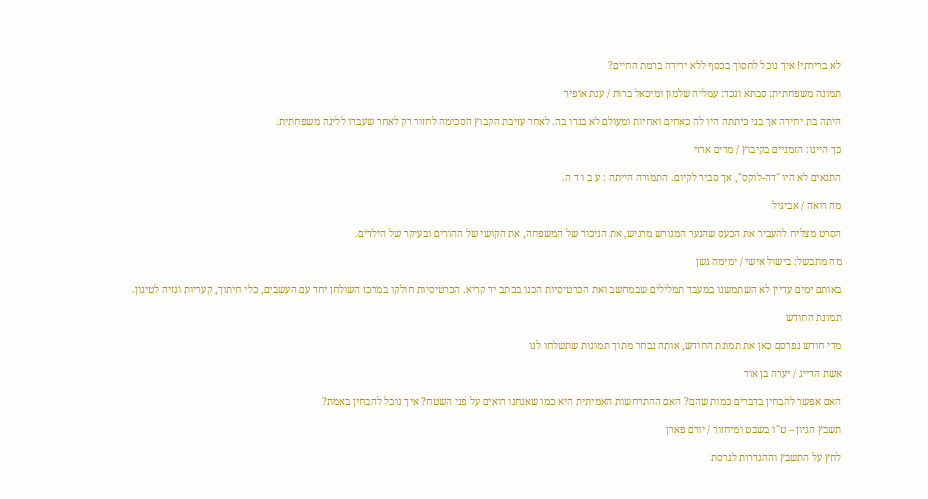לא ברירתי! איך נוכל לחסוך בכסף ללא ירידה ברמת החיים?

תמונה משפחתית: סבתא ונכד: עמליה שלמון ומיכאל ברות / ענת אופיר

היתה בת יחידה אך בני כיתתה היו לה כאחים ואחיות ומעולם לא בגדו בה. לאחר עזיבת הקבוץ הסכימה לחזור רק לאחר שעברו ללינה משפחתית.

כך היינו: הזמניים בקיבוץ / מרים ארזי

התנאים לא היו "דה-לוקס", אך סביר לקיום. התמורה הייתה : ע ב ו ד ה.

מה רואה / אביגיל

הסרט מצליח להעביר את הכעס שהנער המגורש מרגיש, את הניכור של המשפחה, את הקושי של ההורים ובעיקר של הילדים.

מה מתבשל: בישול אישי / ימימה גשן

באותם ימים עדיין לא השתמשנו במעבד תמלילים שבמחשב ואת הכרטיסיות הכנו בכתב יד קריא. הכרטיסיות חולקו במרכז השולחן יחד עם העשבים, כלי חיתוך, קעריות וגזיה לטיגון.

תמונת החודש

מדי חודש נפרסם כאן את תמונת החודש, אותה נבחר מתוך תמונות שתשלחו לנו

אשת הדייג / יערה בן אור

האם אפשר להבחין בדברים כמות שהם? האם ההתרחשות האמיתית היא כמו שאנחנו רואים על פני השטח? איך נוכל להבחין באמת?

תשבץ הגיון – ט"ו בשבט ומיחזור / יורם פארן

לחץ על התשבץ וההגדרות לגרסת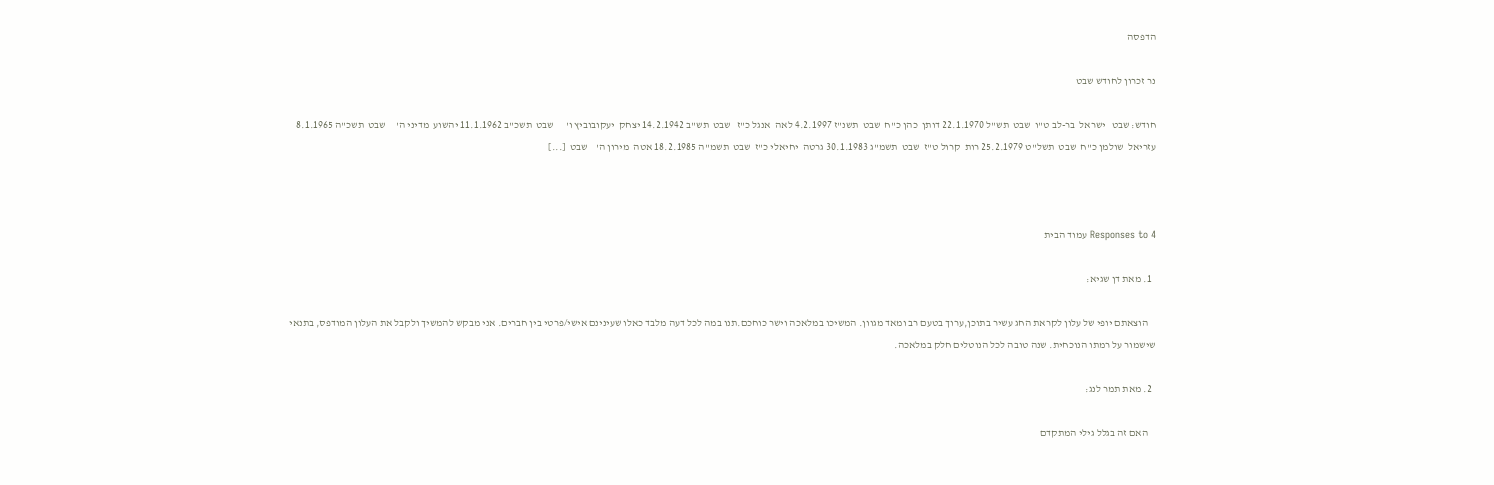הדפסה

נר זכרון לחודש שבט

חודש: שבט   ישראל  בר-לב ט"ו  שבט  תש"ל 22.1.1970 דותן  כהן כ"ח  שבט  תשנ"ז 4.2.1997 לאה  אנגל כ"ז   שבט  תש"ב 14.2.1942 יצחק  יעקובוביץ ו'      שבט  תשכ"ב 11.1.1962 יהשוע  מדיני ה'     שבט  תשכ"ה 8.1.1965 עזריאל  שולמן כ"ח  שבט  תשל"ט 25.2.1979 רות  קרול ט"ז  שבט  תשמ"ג 30.1.1983 גרטה  יחיאלי כ"ז  שבט  תשמ"ה 18.2.1985 אטה  מירון ה'    שבט  [...]



4 Responses to עמוד הבית

  1. מאת דן שגיא:

    הוצאתם יופי של עלון לקראת החג עשיר בתוכן,ערוך בטעם רב ומאד מגוון. המשיכו במלאכה וישר כוחכם.תנו במה לכל דעה מלבד כאלו שעינינם אישי/פרטי בין חברים. אני מבקש להמשיך ולקבל את העלון המודפס, בתנאי שישמור על רמתו הנוכחית. שנה טובה לכל הנוטלים חלק במלאכה.

  2. מאת תמר לנג:

    האם זה בגלל גילי המתקדם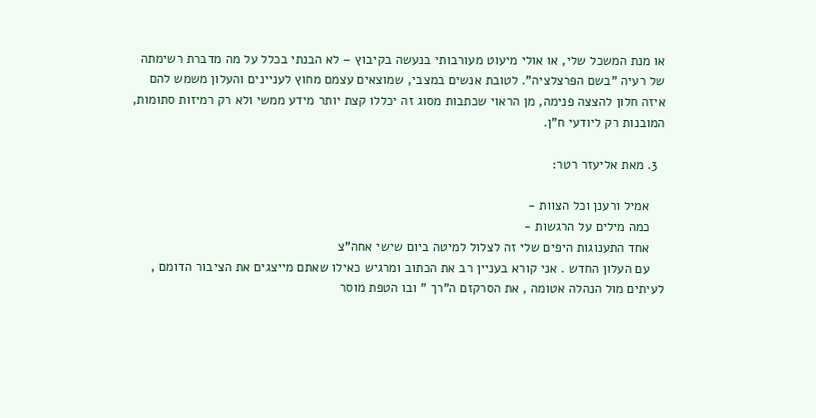או מנת המשכל שלי, או אולי מיעוט מעורבותי בנעשה בקיבוץ – לא הבנתי בכלל על מה מדברת רשימתה של רעיה "בשם הפרצלציה". לטובת אנשים במצבי, שמוצאים עצמם מחוץ לעניינים והעלון משמש להם איזה חלון להצצה פנימה, מן הראוי שכתבות מסוג זה יכללו קצת יותר מידע ממשי ולא רק רמיזות סתומות, המובנות רק ליודעי ח"ן.

  3. מאת אליעזר רטר:

    אמיל ורענן וכל הצוות -
    כמה מילים על הרגשות -
    אחד התענוגות היפים שלי זה לצלול למיטה ביום שישי אחה"צ
    עם העלון החדש . אני קורא בעניין רב את הכתוב ומרגיש כאילו שאתם מייצגים את הציבור הדומם , לעיתים מול הנהלה אטומה , את הסרקזם ה"רך " ובו הטפת מוסר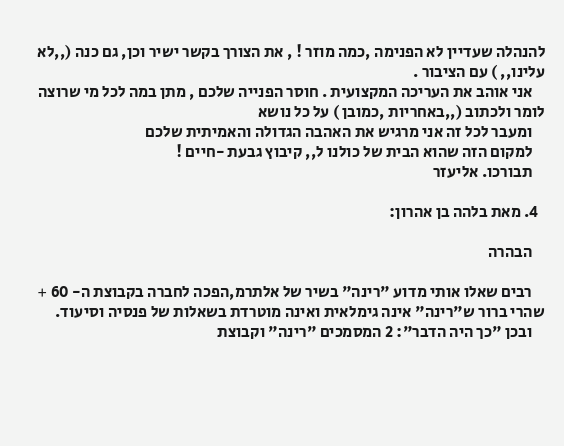להנהלה שעדיין לא הפנימה ,כמה מוזר ! , את הצורך בקשר ישיר וכן, גם כנה (,,לא עלינו,, ) עם הציבור .
    אני אוהב את העריכה המקצועית . חוסר הפנייה שלכם , מתן במה לכל מי שרוצה לומר ולכתוב (,,באחריות ,כמובן ) על כל נושא
    ומעבר לכל זה אני מרגיש את האהבה הגדולה והאמיתית שלכם
    למקום הזה שהוא הבית של כולנו ל,, קיבוץ גבעת -חיים !
    תבורכו. אליעזר

  4. מאת בלהה בן אהרון:

    הבהרה

    רבים שאלו אותי מדוע "רינה" בשיר של אלתרמ,הפכה לחברה בקבוצת ה- 60 + שהרי ברור ש"רינה" אינה גימלאית ואינה מוטרדת בשאלות של פנסיה וסיעוד.
    ובכן "כך היה הדבר": 2 המסמכים "רינה" וקבוצת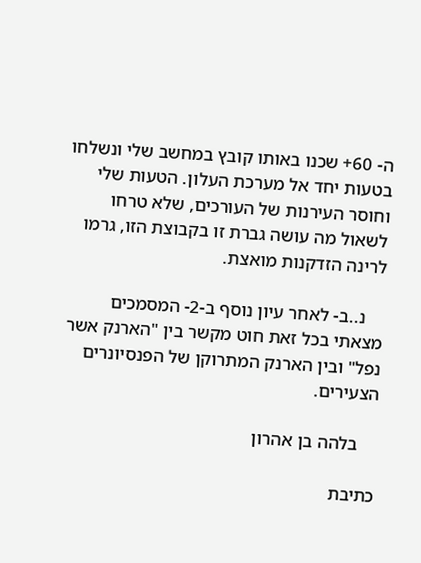ה- 60+ שכנו באותו קובץ במחשב שלי ונשלחו בטעות יחד אל מערכת העלון. הטעות שלי וחוסר העירנות של העורכים, שלא טרחו לשאול מה עושה גברת זו בקבוצת הזו, גרמו לרינה הזדקנות מואצת.

    נ..ב- לאחר עיון נוסף ב-2- המסמכים מצאתי בכל זאת חוט מקשר בין "הארנק אשר נפל" ובין הארנק המתרוקן של הפנסיונרים הצעירים.

    בלהה בן אהרון

כתיבת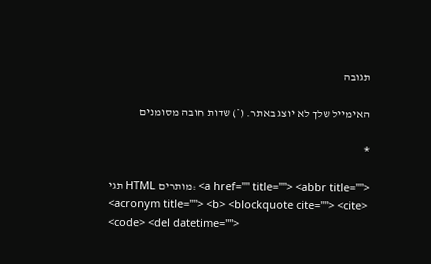תגובה

האימייל שלך לא יוצג באתר. (*) שדות חובה מסומנים

*

תגי HTML מותרים: <a href="" title=""> <abbr title=""> <acronym title=""> <b> <blockquote cite=""> <cite> <code> <del datetime="">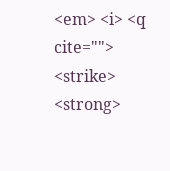<em> <i> <q cite=""> <strike> <strong>